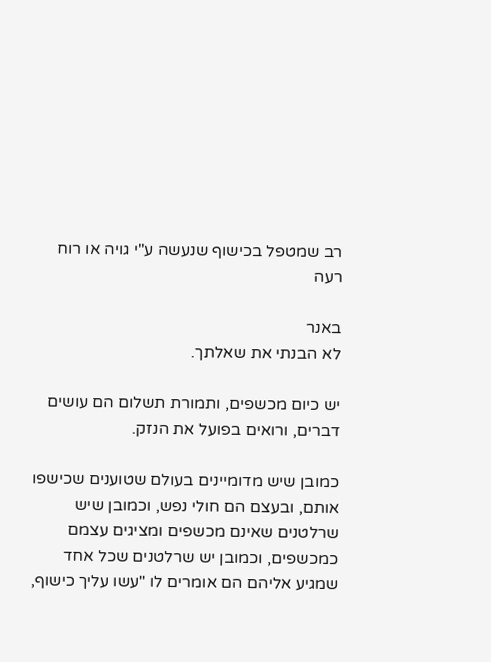רב שמטפל בכישוף שנעשה ע"י גויה או רוח רעה

באנר
לא הבנתי את שאלתך.

יש כיום מכשפים, ותמורת תשלום הם עושים דברים, ורואים בפועל את הנזק.

כמובן שיש מדומיינים בעולם שטוענים שכישפו אותם, ובעצם הם חולי נפש, וכמובן שיש שרלטנים שאינם מכשפים ומציגים עצמם כמכשפים, וכמובן יש שרלטנים שכל אחד שמגיע אליהם הם אומרים לו "עשו עליך כישוף,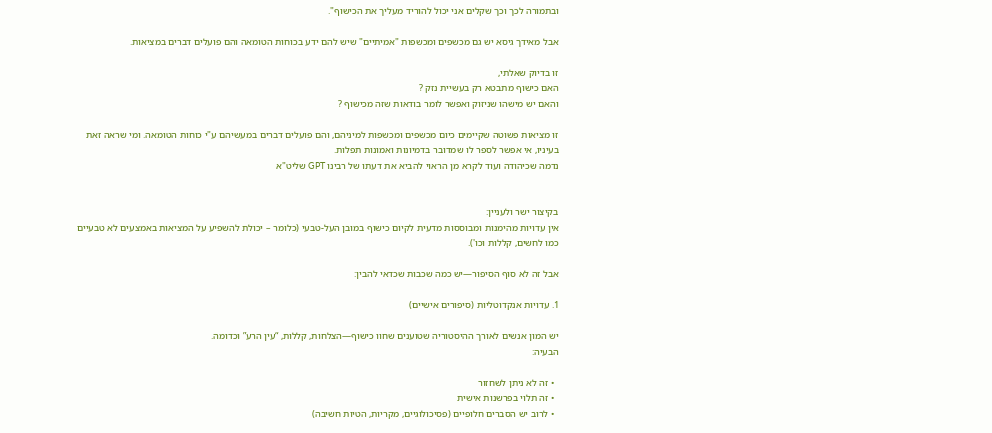ובתמורה לכך וכך שקלים אני יכול להוריד מעליך את הכישוף".

אבל מאידך גיסא יש גם מכשפים ומכשפות "אמיתיים" שיש להם ידע בכוחות הטומאה והם פועלים דברים במציאות.

זו בדיוק שאלתי,
האם כישוף מתבטא רק בעשיית נזק ?
והאם יש מישהו שניזוק ואפשר לומר בודאות שזה מכישוף ?

זו מציאות פשוטה שקיימים כיום מכשפים ומכשפות למיניהם, והם פועלים דברים במעשיהם ע"י כוחות הטומאה. ומי שראה זאת בעיניו, אי אפשר לספר לו שמדובר בדמיונות ואמונות תפלות.
נדמה שכיהודה ועוד לקרא מן הראוי להביא את דעתו של רבינו GPT שליט"א


בקיצור ישר ולעניין:
אין עדויות מהימנות ומבוססות מדעית לקיום כישוף במובן העל-טבעי (כלומר – יכולת להשפיע על המציאות באמצעים לא טבעיים כמו לחשים, קללות וכו').

אבל זה לא סוף הסיפור—יש כמה שכבות שכדאי להבין:

1. עדויות אנקדוטליות (סיפורים אישיים)

יש המון אנשים לאורך ההיסטוריה שטוענים שחוו כישוף—הצלחות, קללות, “עין הרע” וכדומה.
הבעיה:

  • זה לא ניתן לשחזור
  • זה תלוי בפרשנות אישית
  • לרוב יש הסברים חלופיים (פסיכולוגיים, מקריות, הטיות חשיבה)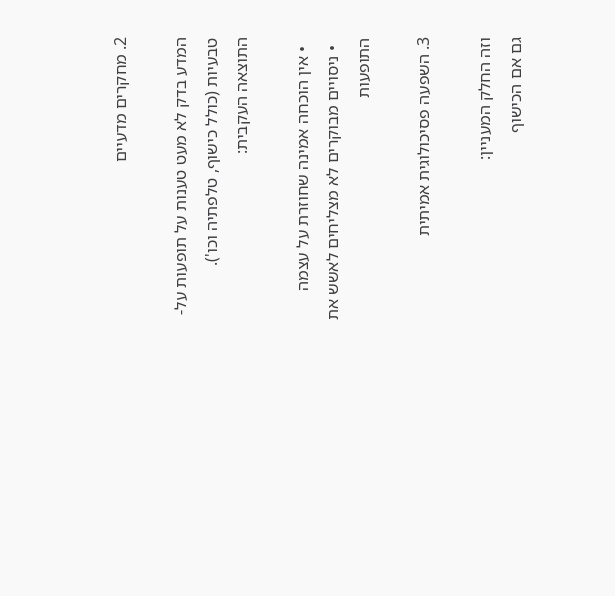2. מחקרים מדעיים

המדע בדק לא מעט טענות על תופעות על-טבעיות (כולל כישוף, טלפתיה וכו').
התוצאה העקבית:

  • אין הוכחה אמינה שחוזרת על עצמה
  • ניסויים מבוקרים לא מצליחים לאשש את התופעות

3. השפעה פסיכולוגית אמיתית

וזה החלק המעניין:
גם אם הכישוף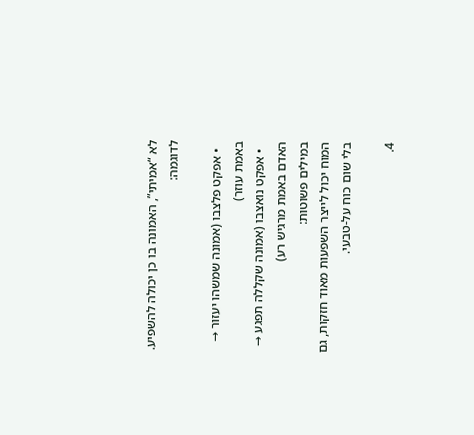לא “אמיתי”, האמונה בו כן יכולה להשפיע.
לדוגמה:

  • אפקט פלצבו (אמונה שמשהו יעזור → באמת עוזר)
  • אפקט נואצבו (אמונה שקללה תפגע → האדם באמת מרגיש רע)
במילים פשוטות:
המוח יכול לייצר השפעות מאוד חזקות, גם בלי שום כוח על-טבעי.

4.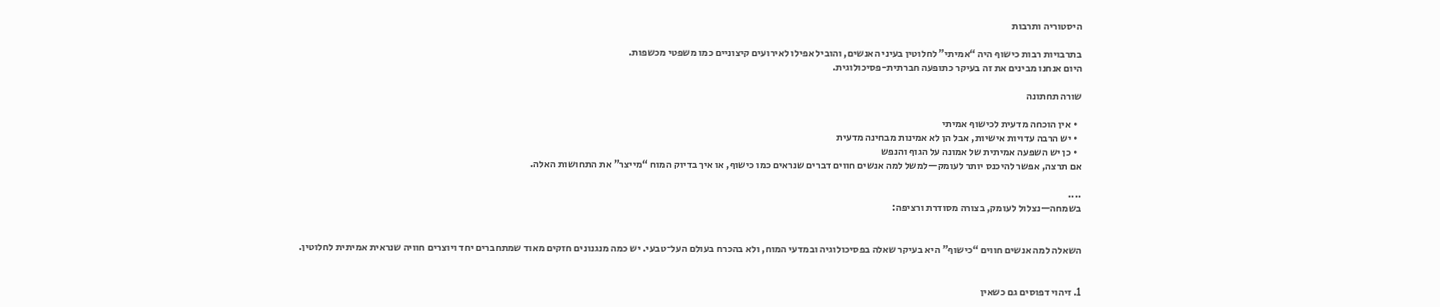היסטוריה ותרבות

בתרבויות רבות כישוף היה “אמיתי” לחלוטין בעיני האנשים, והוביל אפילו לאירועים קיצוניים כמו משפטי מכשפות.
היום אנחנו מבינים את זה בעיקר כתופעה חברתית-פסיכולוגית.

שורה תחתונה

  • אין הוכחה מדעית לכישוף אמיתי
  • יש הרבה עדויות אישיות, אבל הן לא אמינות מבחינה מדעית
  • כן יש השפעה אמיתית של אמונה על הגוף והנפש
אם תרצה, אפשר להיכנס יותר לעומק—למשל למה אנשים חווים דברים שנראים כמו כישוף, או איך בדיוק המוח “מייצר” את התחושות האלה.

....
בשמחה—נצלול לעומק, בצורה מסודרת ורציפה:


השאלה למה אנשים חווים “כישוף” היא בעיקר שאלה בפסיכולוגיה ובמדעי המוח, ולא בהכרח בעולם העל־טבעי. יש כמה מנגנונים חזקים מאוד שמתחברים יחד ויוצרים חוויה שנראית אמיתית לחלוטין.


1. זיהוי דפוסים גם כשאין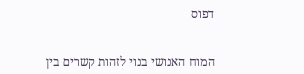דפוס


המוח האנושי בנוי לזהות קשרים בין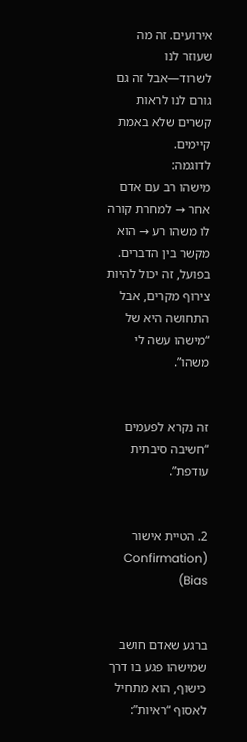אירועים. זה מה שעוזר לנו לשרוד—אבל זה גם גורם לנו לראות קשרים שלא באמת קיימים.
לדוגמה:
מישהו רב עם אדם אחר → למחרת קורה לו משהו רע → הוא מקשר בין הדברים.
בפועל, זה יכול להיות צירוף מקרים, אבל התחושה היא של “מישהו עשה לי משהו”.


זה נקרא לפעמים “חשיבה סיבתית עודפת”.


2. הטיית אישור (Confirmation Bias)


ברגע שאדם חושב שמישהו פגע בו דרך כישוף, הוא מתחיל לאסוף “ראיות”: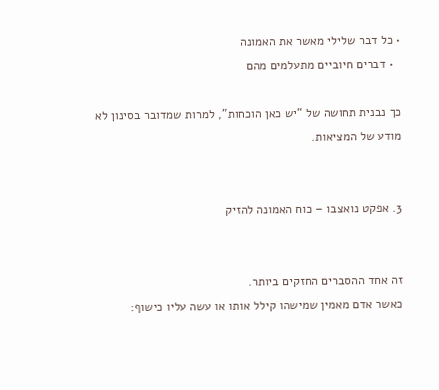• כל דבר שלילי מאשר את האמונה
  • דברים חיוביים מתעלמים מהם

כך נבנית תחושה של “יש כאן הוכחות”, למרות שמדובר בסינון לא מודע של המציאות.


3. אפקט נואצבו – כוח האמונה להזיק


זה אחד ההסברים החזקים ביותר.
כאשר אדם מאמין שמישהו קילל אותו או עשה עליו כישוף: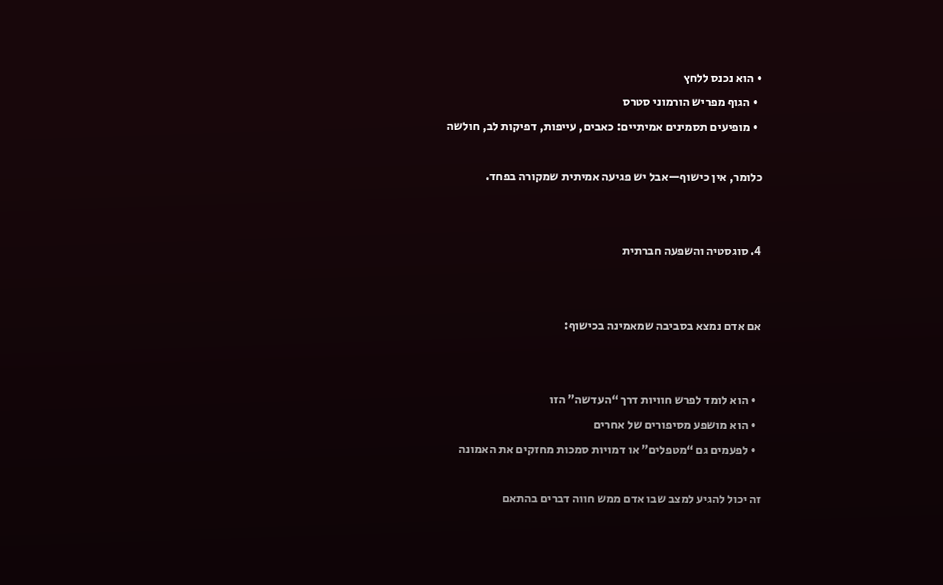• הוא נכנס ללחץ
  • הגוף מפריש הורמוני סטרס
  • מופיעים תסמינים אמיתיים: כאבים, עייפות, דפיקות לב, חולשה

כלומר, אין כישוף—אבל יש פגיעה אמיתית שמקורה בפחד.


4. סוגסטיה והשפעה חברתית


אם אדם נמצא בסביבה שמאמינה בכישוף:


  • הוא לומד לפרש חוויות דרך “העדשה” הזו
  • הוא מושפע מסיפורים של אחרים
  • לפעמים גם “מטפלים” או דמויות סמכות מחזקים את האמונה

זה יכול להגיע למצב שבו אדם ממש חווה דברים בהתאם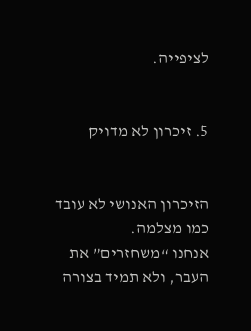לציפייה.


5. זיכרון לא מדויק


הזיכרון האנושי לא עובד כמו מצלמה.
אנחנו “משחזרים” את העבר, ולא תמיד בצורה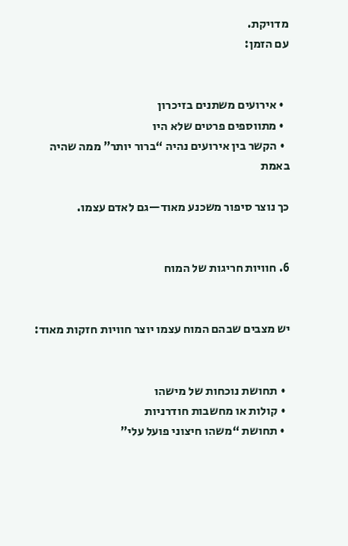מדויקת.
עם הזמן:


  • אירועים משתנים בזיכרון
  • מתווספים פרטים שלא היו
  • הקשר בין אירועים נהיה “ברור יותר” ממה שהיה באמת

כך נוצר סיפור משכנע מאוד—גם לאדם עצמו.


6. חוויות חריגות של המוח


יש מצבים שבהם המוח עצמו יוצר חוויות חזקות מאוד:


  • תחושת נוכחות של מישהו
  • קולות או מחשבות חודרניות
  • תחושת “משהו חיצוני פועל עלי”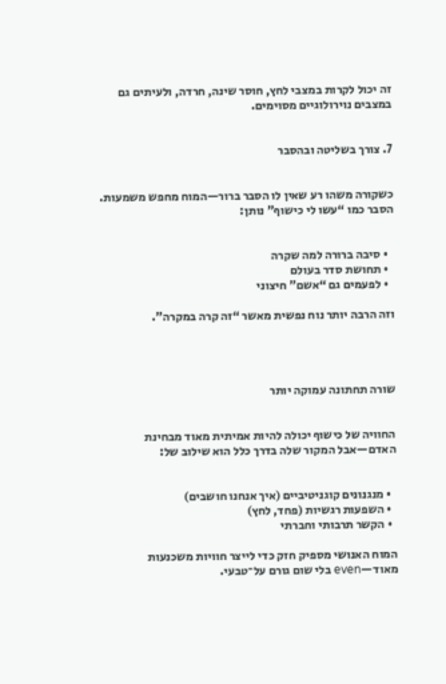זה יכול לקרות במצבי לחץ, חוסר שינה, חרדה, ולעיתים גם במצבים נוירולוגיים מסוימים.


7. צורך בשליטה ובהסבר


כשקורה משהו רע שאין לו הסבר ברור—המוח מחפש משמעות.
הסבר כמו “עשו לי כישוף” נותן:


  • סיבה ברורה למה שקרה
  • תחושת סדר בעולם
  • לפעמים גם “אשם” חיצוני

וזה הרבה יותר נוח נפשית מאשר “זה קרה במקרה”.




שורה תחתונה עמוקה יותר


החוויה של כישוף יכולה להיות אמיתית מאוד מבחינת האדם—אבל המקור שלה בדרך כלל הוא שילוב של:


  • מנגנונים קוגניטיביים (איך אנחנו חושבים)
  • השפעות רגשיות (פחד, לחץ)
  • הקשר תרבותי וחברתי

המוח האנושי מספיק חזק כדי לייצר חוויות משכנעות מאוד—even בלי שום גורם על־טבעי.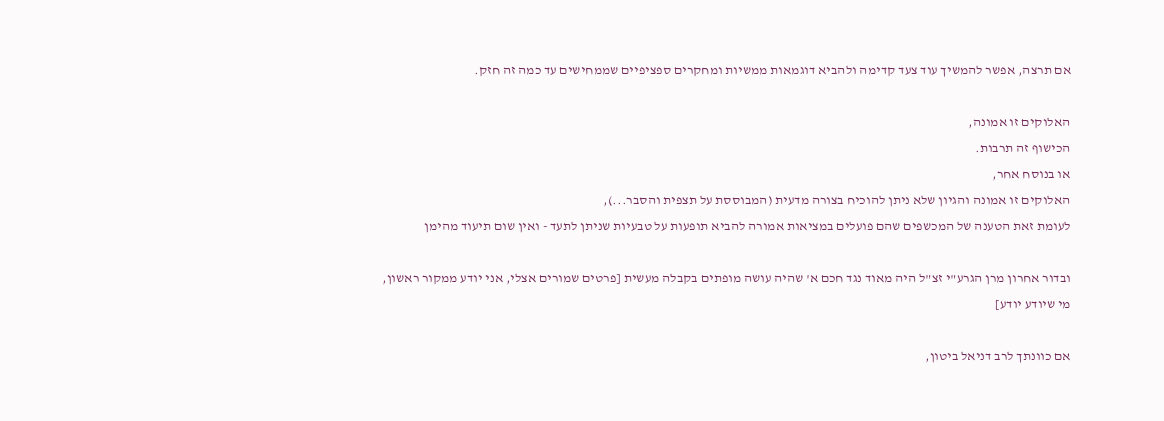אם תרצה, אפשר להמשיך עוד צעד קדימה ולהביא דוגמאות ממשיות ומחקרים ספציפיים שממחישים עד כמה זה חזק.

האלוקים זו אמונה,
הכישוף זה תרבות.
או בנוסח אחר,
האלוקים זו אמונה והגיון שלא ניתן להוכיח בצורה מדעית (המבוססת על תצפית והסבר...),
לעומת זאת הטענה של המכשפים שהם פועלים במציאות אמורה להביא תופעות על טבעיות שניתן לתעד - ואין שום תיעוד מהימן

ובדור אחרון מרן הגרע"י זצ"ל היה מאוד נגד חכם א' שהיה עושה מופתים בקבלה מעשית [פרטים שמורים אצלי, אני יודע ממקור ראשון, מי שיודע יודע]

אם כוונתך לרב דניאל ביטון,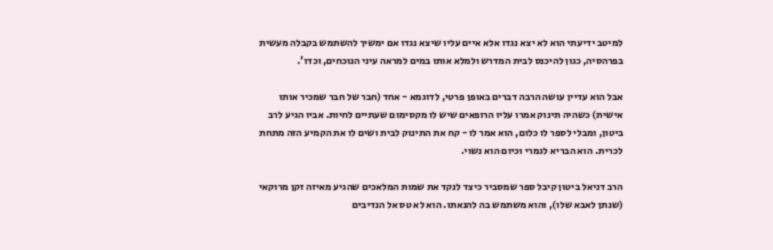למיטב ידיעתי הוא לא יצא נגדו אלא איים עליו שיצא נגדו אם ימשיך להשתמש בקבלה מעשית בפרהסיה, כגון להיכנס לבית המדרש ולמלא אותו במים למראה עיני הנוכחים, וכדו'.

אבל הוא עדיין עושה הרבה דברים באופן פרטי, לדוגמא - אחד (חבר של חבר שמכיר אותו אישית) כשהיה תינוק אמרו עליו הרופאים שיש לו מקסימום שעתיים לחיות. אביו הגיע לרב ביטון, ומבלי לספר לו כלום, הוא אמר לו - קח את התינוק לבית ושים לו את הקמיע הזה מתחת לכרית. הוא הבריא לגמרי וכיום הוא נשוי.

הרב דניאל ביטון קיבל ספר שמסביר כיצד לנקד את שמות המלאכים שהגיע מאיזה זקן מרוקאי (שנתן לאבא שלו), והוא משתמש בה להנאתו. הוא לא טס אל הנדיבים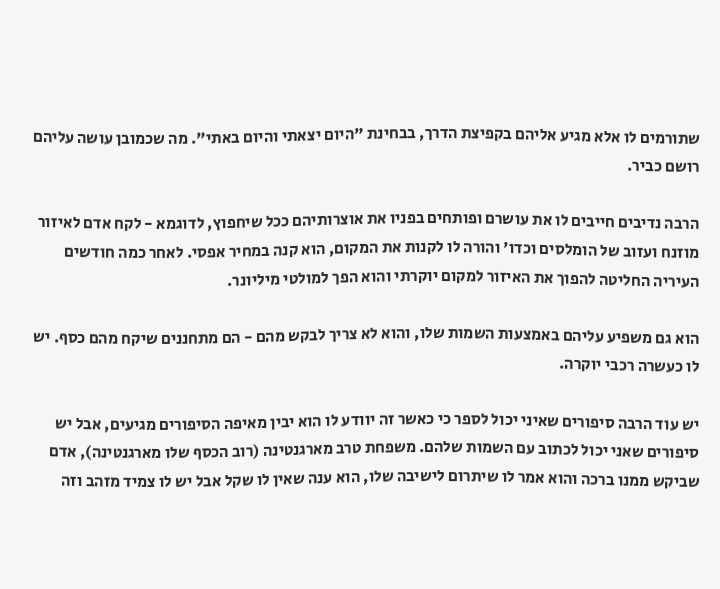שתורמים לו אלא מגיע אליהם בקפיצת הדרך, בבחינת "היום יצאתי והיום באתי". מה שכמובן עושה עליהם רושם כביר.

הרבה נדיבים חייבים לו את עושרם ופותחים בפניו את אוצרותיהם ככל שיחפוץ, לדוגמא - לקח אדם לאיזור מוזנח ועזוב של הומלסים וכדו' והורה לו לקנות את המקום, הוא קנה במחיר אפסי. לאחר כמה חודשים העיריה החליטה להפוך את האיזור למקום יוקרתי והוא הפך למולטי מיליונר.

הוא גם משפיע עליהם באמצעות השמות שלו, והוא לא צריך לבקש מהם - הם מתחננים שיקח מהם כסף. יש לו כעשרה רכבי יוקרה.

יש עוד הרבה סיפורים שאיני יכול לספר כי כאשר זה יוודע לו הוא יבין מאיפה הסיפורים מגיעים, אבל יש סיפורים שאני יכול לכתוב עם השמות שלהם. משפחת טרב מארגנטינה (רוב הכסף שלו מארגנטינה), אדם שביקש ממנו ברכה והוא אמר לו שיתרום לישיבה שלו, הוא ענה שאין לו שקל אבל יש לו צמיד מזהב וזה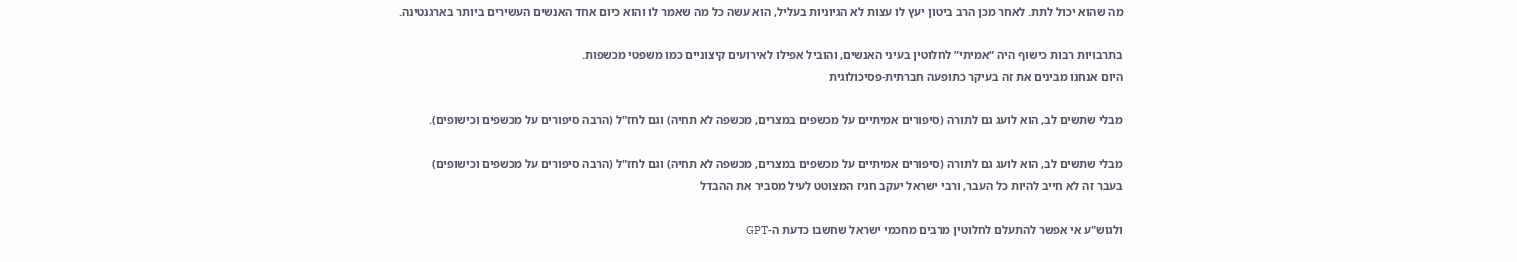מה שהוא יכול לתת. לאחר מכן הרב ביטון יעץ לו עצות לא הגיוניות בעליל, הוא עשה כל מה שאמר לו והוא כיום אחד האנשים העשירים ביותר בארגנטינה.

בתרבויות רבות כישוף היה “אמיתי” לחלוטין בעיני האנשים, והוביל אפילו לאירועים קיצוניים כמו משפטי מכשפות.
היום אנחנו מבינים את זה בעיקר כתופעה חברתית-פסיכולוגית

מבלי שתשים לב, הוא לועג גם לתורה (סיפורים אמיתיים על מכשפים במצרים, מכשפה לא תחיה) וגם לחז"ל (הרבה סיפורים על מכשפים וכישופים).

מבלי שתשים לב, הוא לועג גם לתורה (סיפורים אמיתיים על מכשפים במצרים, מכשפה לא תחיה) וגם לחז"ל (הרבה סיפורים על מכשפים וכישופים)
בעבר זה לא חייב להיות כל העבר, ורבי ישראל יעקב חגיז המצוטט לעיל מסביר את ההבדל

ולגוש"ע אי אפשר להתעלם לחלוטין מרבים מחכמי ישראל שחשבו כדעת ה-GPT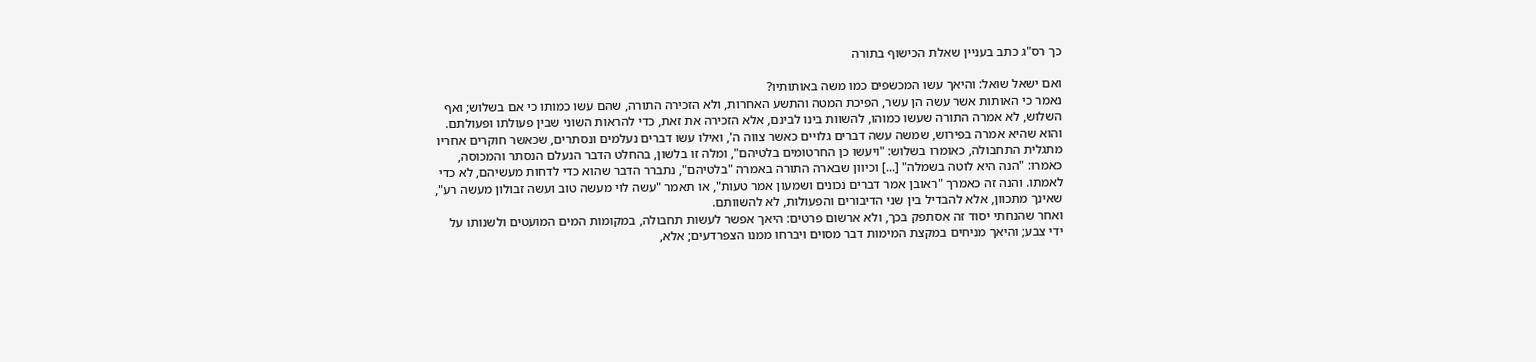כך רס"ג כתב בעניין שאלת הכישוף בתורה

ואם ישאל שואל: והיאך עשו המכשפים כמו משה באותותיו?
נאמר כי האותות אשר עשה הן עשר, הפיכת המטה והתשע האחרות, ולא הזכירה התורה, שהם עשו כמותו כי אם בשלוש; ואף השלוש, לא אמרה התורה שעשו כמוהו, להשוות בינו לבינם, אלא הזכירה את זאת, כדי להראות השוני שבין פעולתו ופעולתם.
והוא שהיא אמרה בפירוש, שמשה עשה דברים גלויים כאשר צווה ה', ואילו עשו דברים נעלמים ונסתרים, שכאשר חוקרים אחריו מתגלית התחבולה, כאומרו בשלוש: "ויעשו כן החרטומים בלטיהם", ומלה זו בלשון, בהחלט הדבר הנעלם הנסתר והמכוסה, כאמרו: "הנה היא לוטה בשמלה" [...] וכיוון שבארה התורה באמרה "בלטיהם", נתברר הדבר שהוא כדי לדחות מעשיהם, לא כדי לאמתו. והנה זה כאמרך "ראובן אמר דברים נכונים ושמעון אמר טעות", או תאמר "עשה לוי מעשה טוב ועשה זבולון מעשה רע", שאינך מתכוון, אלא להבדיל בין שני הדיבורים והפעולות, לא להשוותם.
ואחר שהנחתי יסוד זה אסתפק בכך, ולא ארשום פרטים: היאך אפשר לעשות תחבולה, במקומות המים המועטים ולשנותו על ידי צבע; והיאך מניחים במקצת המימות דבר מסוים ויברחו ממנו הצפרדעים; אלא,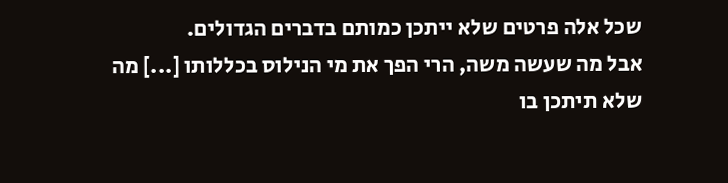שכל אלה פרטים שלא ייתכן כמותם בדברים הגדולים.
אבל מה שעשה משה, הרי הפך את מי הנילוס בכללותו [...] מה שלא תיתכן בו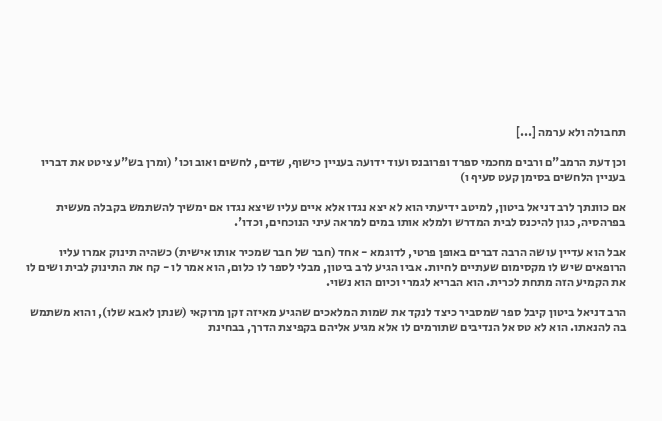תחבולה ולא ערמה [...]

וכן דעת הרמב"ם ורבים מחכמי ספרד ופרובנס ועוד ידועה בעניין כישוף, שדים, לחשים ואוב וכו' (ומרן בש"ע ציטט את דבריו בעניין הלחשים בסימן קעט סעיף ו)

אם כוונתך לרב דניאל ביטון, למיטב ידיעתי הוא לא יצא נגדו אלא איים עליו שיצא נגדו אם ימשיך להשתמש בקבלה מעשית בפרהסיה, כגון להיכנס לבית המדרש ולמלא אותו במים למראה עיני הנוכחים, וכדו'.

אבל הוא עדיין עושה הרבה דברים באופן פרטי, לדוגמא - אחד (חבר של חבר שמכיר אותו אישית) כשהיה תינוק אמרו עליו הרופאים שיש לו מקסימום שעתיים לחיות. אביו הגיע לרב ביטון, מבלי לספר לו כלום, הוא אמר לו - קח את התינוק לבית ושים לו את הקמיע הזה מתחת לכרית. הוא הבריא לגמרי וכיום הוא נשוי.

הרב דניאל ביטון קיבל ספר שמסביר כיצד לנקד את שמות המלאכים שהגיע מאיזה זקן מרוקאי (שנתן לאבא שלו), והוא משתמש בה להנאתו. הוא לא טס אל הנדיבים שתורמים לו אלא מגיע אליהם בקפיצת הדרך, בבחינת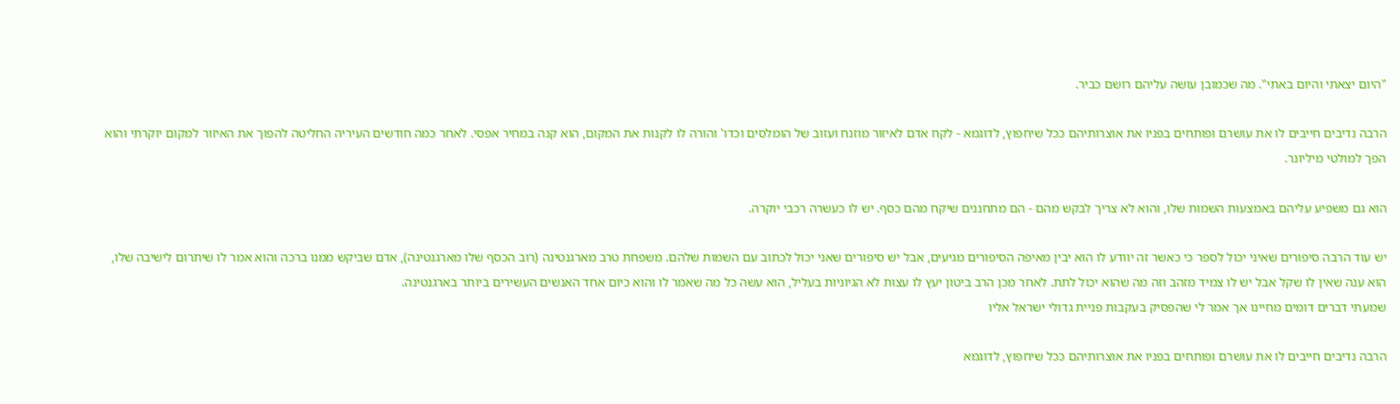"היום יצאתי והיום באתי". מה שכמובן עושה עליהם רושם כביר.

הרבה נדיבים חייבים לו את עושרם ופותחים בפניו את אוצרותיהם ככל שיחפוץ, לדוגמא - לקח אדם לאיזור מוזנח ועזוב של הומלסים וכדו' והורה לו לקנות את המקום, הוא קנה במחיר אפסי. לאחר כמה חודשים העיריה החליטה להפוך את האיזור למקום יוקרתי והוא הפך למולטי מיליונר.

הוא גם משפיע עליהם באמצעות השמות שלו, והוא לא צריך לבקש מהם - הם מתחננים שיקח מהם כסף. יש לו כעשרה רכבי יוקרה.

יש עוד הרבה סיפורים שאיני יכול לספר כי כאשר זה יוודע לו הוא יבין מאיפה הסיפורים מגיעים, אבל יש סיפורים שאני יכול לכתוב עם השמות שלהם. משפחת טרב מארגנטינה (רוב הכסף שלו מארגנטינה), אדם שביקש ממנו ברכה והוא אמר לו שיתרום לישיבה שלו, הוא ענה שאין לו שקל אבל יש לו צמיד מזהב וזה מה שהוא יכול לתת. לאחר מכן הרב ביטון יעץ לו עצות לא הגיוניות בעליל, הוא עשה כל מה שאמר לו והוא כיום אחד האנשים העשירים ביותר בארגנטינה.
שמעתי דברים דומים מחיינו אך אמר לי שהפסיק בעקבות פניית גדולי ישראל אליו

הרבה נדיבים חייבים לו את עושרם ופותחים בפניו את אוצרותיהם ככל שיחפוץ, לדוגמא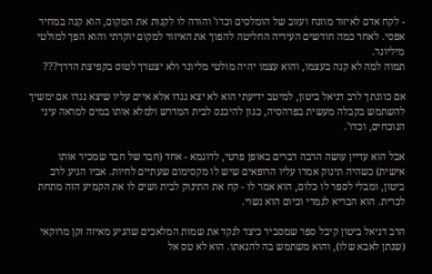- לקח אדם לאיזור מוזנח ועזוב של הומלסים וכדו' והורה לו לקנות את המקום, הוא קנה במחיר אפסי. לאחר כמה חודשים העיריה החליטה להפוך את האיזור למקום יוקרתי והוא הפך למולטי מיליונר.
תמוה למה לא קנה בעצמו, והוא עצמו יהיה מולטי מליונר ולא יצטרך לטוס בקפיצת הדרך???

אם כוונתך לרב דניאל ביטון, למיטב ידיעתי הוא לא יצא נגדו אלא איים עליו שיצא נגדו אם ימשיך להשתמש בקבלה מעשית בפרהסיה, כגון להיכנס לבית המדרש ולמלא אותו במים למראה עיני הנוכחים, וכדו'.

אבל הוא עדיין עושה הרבה דברים באופן פרטי, לדוגמא - אחד (חבר של חבר שמכיר אותו אישית) כשהיה תינוק אמרו עליו הרופאים שיש לו מקסימום שעתיים לחיות. אביו הגיע לרב ביטון, ומבלי לספר לו כלום, הוא אמר לו - קח את התינוק לבית ושים לו את הקמיע הזה מתחת לכרית. הוא הבריא לגמרי וכיום הוא נשוי.

הרב דניאל ביטון קיבל ספר שמסביר כיצד לנקד את שמות המלאכים שהגיע מאיזה זקן מרוקאי (שנתן לאבא שלו), והוא משתמש בה להנאתו. הוא לא טס אל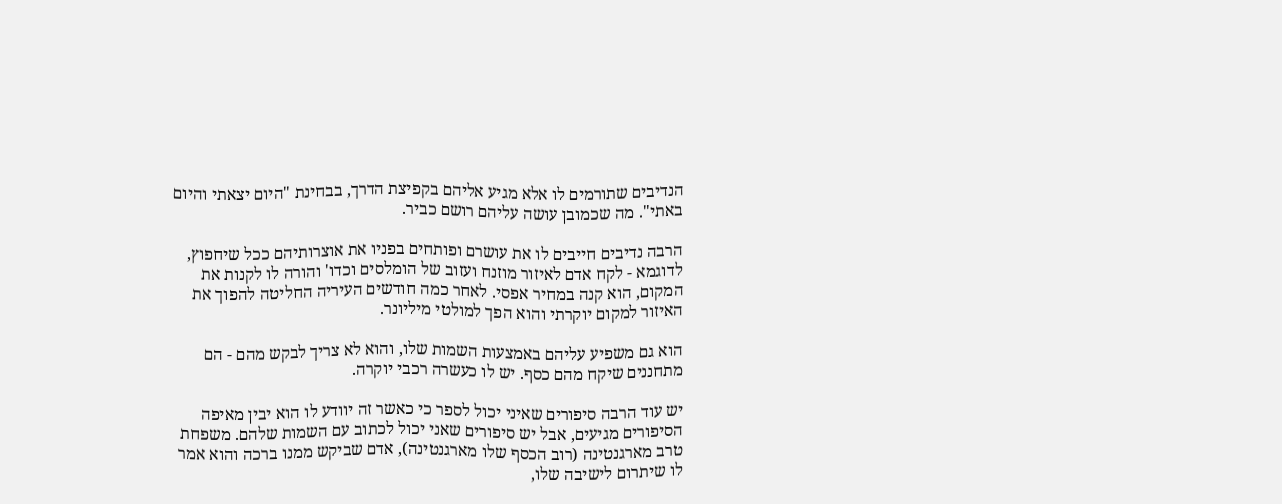הנדיבים שתורמים לו אלא מגיע אליהם בקפיצת הדרך, בבחינת "היום יצאתי והיום באתי". מה שכמובן עושה עליהם רושם כביר.

הרבה נדיבים חייבים לו את עושרם ופותחים בפניו את אוצרותיהם ככל שיחפוץ, לדוגמא - לקח אדם לאיזור מוזנח ועזוב של הומלסים וכדו' והורה לו לקנות את המקום, הוא קנה במחיר אפסי. לאחר כמה חודשים העיריה החליטה להפוך את האיזור למקום יוקרתי והוא הפך למולטי מיליונר.

הוא גם משפיע עליהם באמצעות השמות שלו, והוא לא צריך לבקש מהם - הם מתחננים שיקח מהם כסף. יש לו כעשרה רכבי יוקרה.

יש עוד הרבה סיפורים שאיני יכול לספר כי כאשר זה יוודע לו הוא יבין מאיפה הסיפורים מגיעים, אבל יש סיפורים שאני יכול לכתוב עם השמות שלהם. משפחת טרב מארגנטינה (רוב הכסף שלו מארגנטינה), אדם שביקש ממנו ברכה והוא אמר לו שיתרום לישיבה שלו,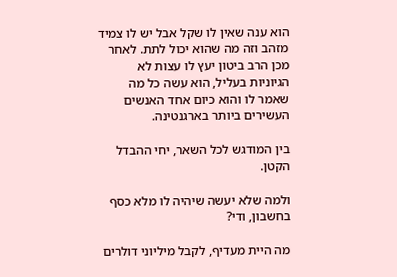הוא ענה שאין לו שקל אבל יש לו צמיד מזהב וזה מה שהוא יכול לתת. לאחר מכן הרב ביטון יעץ לו עצות לא הגיוניות בעליל, הוא עשה כל מה שאמר לו והוא כיום אחד האנשים העשירים ביותר בארגנטינה.

בין המודגש לכל השאר, יחי ההבדל הקטן.

ולמה שלא יעשה שיהיה לו מלא כסף בחשבון, ודי?

מה היית מעדיף, לקבל מיליוני דולרים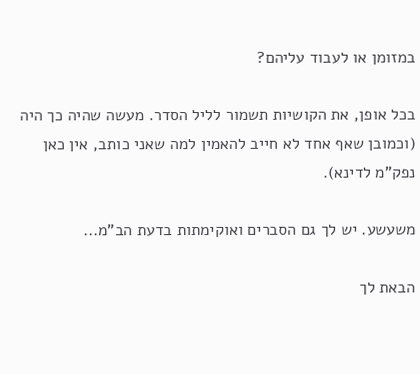במזומן או לעבוד עליהם?

בכל אופן, את הקושיות תשמור לליל הסדר. מעשה שהיה כך היה (וכמובן שאף אחד לא חייב להאמין למה שאני כותב, אין כאן נפק"מ לדינא).

משעשע. יש לך גם הסברים ואוקימתות בדעת הב"מ...

הבאת לך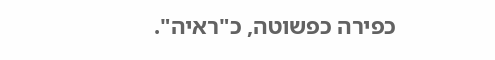כפירה כפשוטה, כ"ראיה".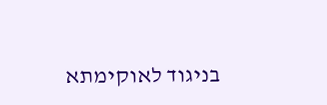בניגוד לאוקימתא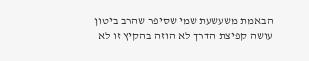הבאמת משעשעת שמי שסיפר שהרב ביטון עושה קפיצת הדרך לא הוזה בהקיץ זו לא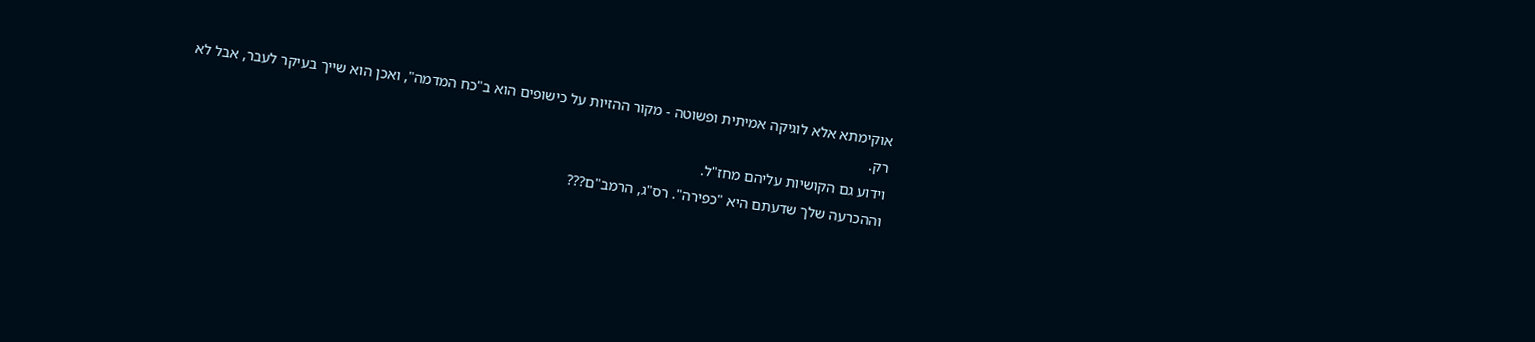אוקימתא אלא לוגיקה אמיתית ופשוטה - מקור ההזיות על כישופים הוא ב"כח המדמה", ואכן הוא שייך בעיקר לעבר, אבל לא רק.
וידוע גם הקושיות עליהם מחז"ל.
וההכרעה שלך שדעתם היא "כפירה". רס"ג, הרמב"ם???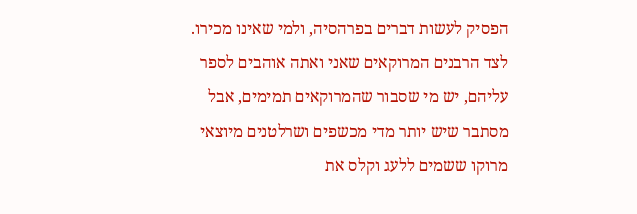הפסיק לעשות דברים בפרהסיה, ולמי שאינו מכירו.
לצד הרבנים המרוקאים שאני ואתה אוהבים לספר עליהם, יש מי שסבור שהמרוקאים תמימים, אבל מסתבר שיש יותר מדי מכשפים ושרלטנים מיוצאי מרוקו ששמים ללעג וקלס את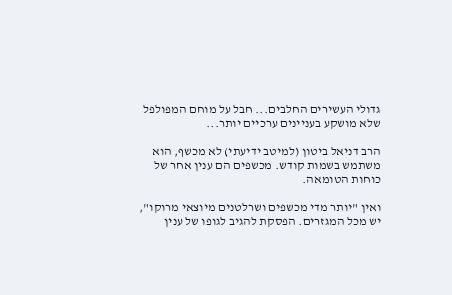גדולי העשירים החלבים... חבל על מוחם המפולפל שלא מושקע בעניינים ערכיים יותר...

הרב דניאל ביטון (למיטב ידיעתי) לא מכשף, הוא משתמש בשמות קודש. מכשפים הם ענין אחר של כוחות הטומאה.

ואין "יותר מדי מכשפים ושרלטנים מיוצאי מרוקו", יש מכל המגזרים. הפסקת להגיב לגופו של ענין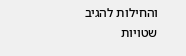והחילות להגיב שטויות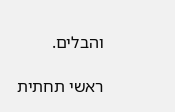והבלים.

ראשי תחתית